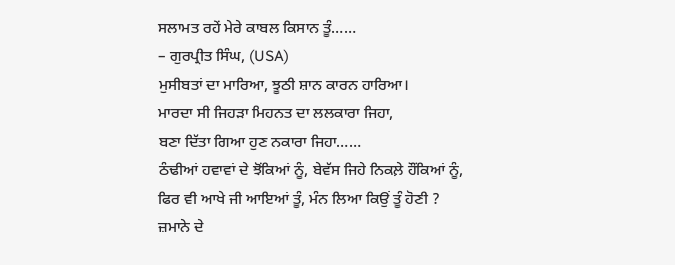ਸਲਾਮਤ ਰਹੇਂ ਮੇਰੇ ਕਾਬਲ ਕਿਸਾਨ ਤੂੰ……
– ਗੁਰਪ੍ਰੀਤ ਸਿੰਘ, (USA)
ਮੁਸੀਬਤਾਂ ਦਾ ਮਾਰਿਆ, ਝੂਠੀ ਸ਼ਾਨ ਕਾਰਨ ਹਾਰਿਆ।
ਮਾਰਦਾ ਸੀ ਜਿਹੜਾ ਮਿਹਨਤ ਦਾ ਲਲਕਾਰਾ ਜਿਹਾ,
ਬਣਾ ਦਿੱਤਾ ਗਿਆ ਹੁਣ ਨਕਾਰਾ ਜਿਹਾ……
ਠੰਢੀਆਂ ਹਵਾਵਾਂ ਦੇ ਝੋਂਕਿਆਂ ਨੂੰ, ਬੇਵੱਸ ਜਿਹੇ ਨਿਕਲ਼ੇ ਹੌਂਕਿਆਂ ਨੂੰ,
ਫਿਰ ਵੀ ਆਖੇ ਜੀ ਆਇਆਂ ਤੂੰ, ਮੰਨ ਲਿਆ ਕਿਉਂ ਤੂੰ ਹੋਣੀ ?
ਜ਼ਮਾਨੇ ਦੇ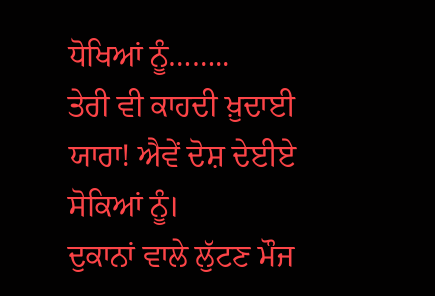ਧੋਖਿਆਂ ਨੂੰ……..
ਤੇਰੀ ਵੀ ਕਾਹਦੀ ਖ਼ੁਦਾਈ ਯਾਰਾ! ਐਵੇਂ ਦੋਸ਼ ਦੇਈਏ ਸੋਕਿਆਂ ਨੂੰ।
ਦੁਕਾਨਾਂ ਵਾਲੇ ਲੁੱਟਣ ਮੌਜ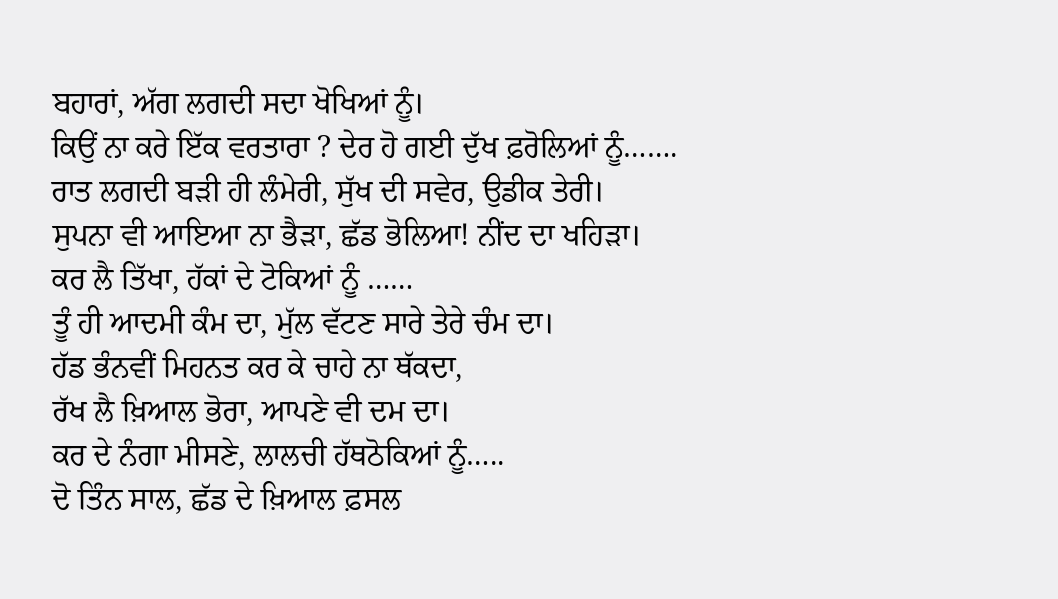ਬਹਾਰਾਂ, ਅੱਗ ਲਗਦੀ ਸਦਾ ਖੋਖਿਆਂ ਨੂੰ।
ਕਿਉਂ ਨਾ ਕਰੇ ਇੱਕ ਵਰਤਾਰਾ ? ਦੇਰ ਹੋ ਗਈ ਦੁੱਖ ਫ਼ਰੋਲਿਆਂ ਨੂੰ…….
ਰਾਤ ਲਗਦੀ ਬੜੀ ਹੀ ਲੰਮੇਰੀ, ਸੁੱਖ ਦੀ ਸਵੇਰ, ਉਡੀਕ ਤੇਰੀ।
ਸੁਪਨਾ ਵੀ ਆਇਆ ਨਾ ਭੈੜਾ, ਛੱਡ ਭੋਲਿਆ! ਨੀਂਦ ਦਾ ਖਹਿੜਾ।
ਕਰ ਲੈ ਤਿੱਖਾ, ਹੱਕਾਂ ਦੇ ਟੋਕਿਆਂ ਨੂੰ ……
ਤੂੰ ਹੀ ਆਦਮੀ ਕੰਮ ਦਾ, ਮੁੱਲ ਵੱਟਣ ਸਾਰੇ ਤੇਰੇ ਚੰਮ ਦਾ।
ਹੱਡ ਭੰਨਵੀਂ ਮਿਹਨਤ ਕਰ ਕੇ ਚਾਹੇ ਨਾ ਥੱਕਦਾ,
ਰੱਖ ਲੈ ਖ਼ਿਆਲ ਭੋਰਾ, ਆਪਣੇ ਵੀ ਦਮ ਦਾ।
ਕਰ ਦੇ ਨੰਗਾ ਮੀਸਣੇ, ਲਾਲਚੀ ਹੱਥਠੋਕਿਆਂ ਨੂੰ…..
ਦੋ ਤਿੰਨ ਸਾਲ, ਛੱਡ ਦੇ ਖ਼ਿਆਲ ਫ਼ਸਲ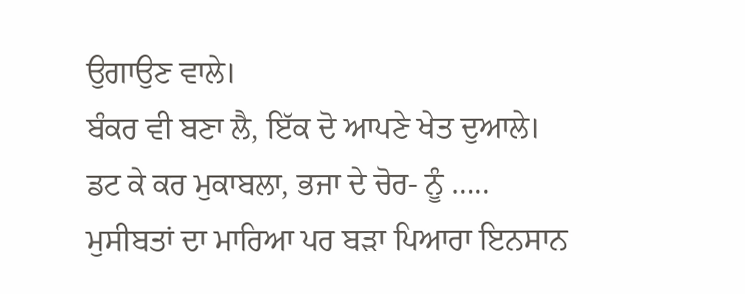ਉਗਾਉਣ ਵਾਲੇ।
ਬੰਕਰ ਵੀ ਬਣਾ ਲੈ, ਇੱਕ ਦੋ ਆਪਣੇ ਖੇਤ ਦੁਆਲੇ।
ਡਟ ਕੇ ਕਰ ਮੁਕਾਬਲਾ, ਭਜਾ ਦੇ ਚੋਰ- ਨੂੰ …..
ਮੁਸੀਬਤਾਂ ਦਾ ਮਾਰਿਆ ਪਰ ਬੜਾ ਪਿਆਰਾ ਇਨਸਾਨ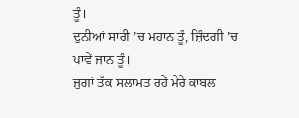ਤੂੰ।
ਦੁਨੀਆਂ ਸਾਰੀ ’ਚ ਮਹਾਨ ਤੂੰ, ਜ਼ਿੰਦਗੀ ’ਚ ਪਾਵੇਂ ਜਾਨ ਤੂੰ।
ਜੁਗਾਂ ਤੱਕ ਸਲਾਮਤ ਰਹੇਂ ਮੇਰੇ ਕਾਬਲ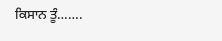ਕਿਸਾਨ ਤੂੰ…….